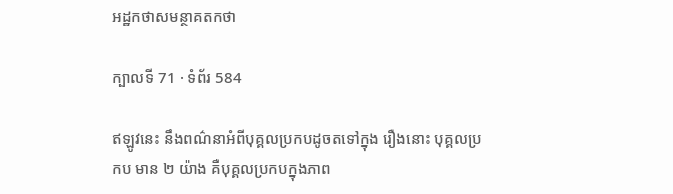អដ្ឋកថាសមន្ថាគតកថា

ក្បាលទី 71 · ទំព័រ 584

ឥឡូវនេះ នឹងពណ៌នាអំពីបុគ្គលប្រកបដូចតទៅក្នុង រឿងនោះ បុគ្គលប្រកប មាន ២ យ៉ាង គឺបុគ្គលប្រកបក្នុងភាព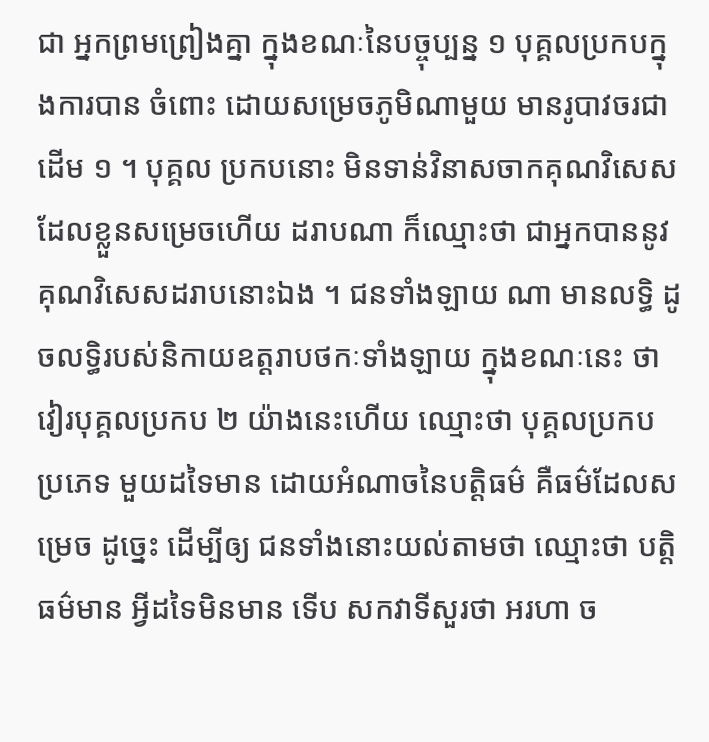ជា អ្នកព្រមព្រៀងគ្នា ក្នុងខណៈនៃបច្ចុប្បន្ន ១ បុគ្គលប្រកបក្នុងការបាន ចំពោះ ដោយសម្រេចភូមិណាមួយ មានរូបាវចរជាដើម ១ ។ បុគ្គល ប្រកបនោះ មិនទាន់វិនាសចាកគុណវិសេស ដែលខ្លួនសម្រេចហើយ ដរាបណា ក៏ឈ្មោះថា ជាអ្នកបាននូវគុណវិសេសដរាបនោះឯង ។ ជនទាំងឡាយ ណា មានលទ្ធិ ដូចលទ្ធិរបស់និកាយឧត្តរាបថកៈទាំងឡាយ ក្នុងខណៈនេះ ថា វៀរបុគ្គលប្រកប ២ យ៉ាងនេះហើយ ឈ្មោះថា បុគ្គលប្រកបប្រភេទ មួយដទៃមាន ដោយអំណាចនៃបត្តិធម៌ គឺធម៌ដែលសម្រេច ដូច្នេះ ដើម្បីឲ្យ ជនទាំងនោះយល់តាមថា ឈ្មោះថា បត្តិធម៌មាន អ្វីដទៃមិនមាន ទើប សកវាទីសួរថា អរហា ច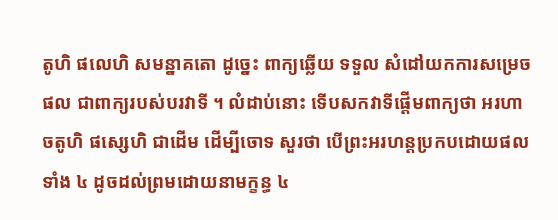តូហិ ផលេហិ សមន្នាគតោ ដូច្នេះ ពាក្យឆ្លើយ ទទួល សំដៅយកការសម្រេចផល ជាពាក្យរបស់បរវាទី ។ លំដាប់នោះ ទើបសកវាទីផ្តើមពាក្យថា អរហា ចតូហិ ផស្សេហិ ជាដើម ដើម្បីចោទ សួរថា បើព្រះអរហន្តប្រកបដោយផលទាំង ៤ ដូចដល់ព្រមដោយនាមក្ខន្ធ ៤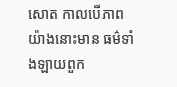សោត កាលបើភាពយ៉ាងនោះមាន ធម៌ទាំងឡាយពួក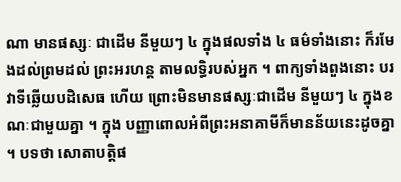ណា មានផស្សៈ ជាដើម នីមួយៗ ៤ ក្នុងផលទាំង ៤ ធម៌ទាំងនោះ ក៏រមែងដល់ព្រមដល់ ព្រះអរហន្ត តាមលទ្ធិរបស់អ្នក ។ ពាក្យទាំងពួងនោះ បរវាទីឆ្លើយបដិសេធ ហើយ ព្រោះមិនមានផស្សៈជាដើម នីមួយៗ ៤ ក្នុងខណៈជាមួយគ្នា ។ ក្នុង បញ្ញាពោលអំពីព្រះអនាគាមីក៏មានន័យនេះដូចគ្នា ។ បទថា សោតាបត្តិផ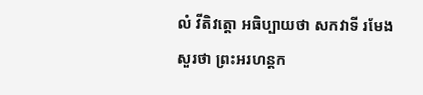លំ វីតិវត្តោ អធិប្បាយថា សកវាទី រមែងសួរថា ព្រះអរហន្តក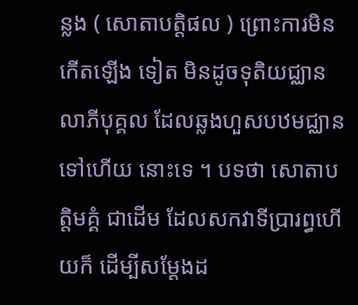ន្លង ( សោតាបត្តិផល ) ព្រោះការមិនកើតឡើង ទៀត មិនដូចទុតិយជ្ឈានលាភីបុគ្គល ដែលឆ្លងហួសបឋមជ្ឈានទៅហើយ នោះទេ ។ បទថា សោតាបត្តិមគ្គំ ជាដើម ដែលសកវាទីប្រារព្ធហើយក៏ ដើម្បីសម្តែងដ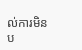ល់ការមិនប